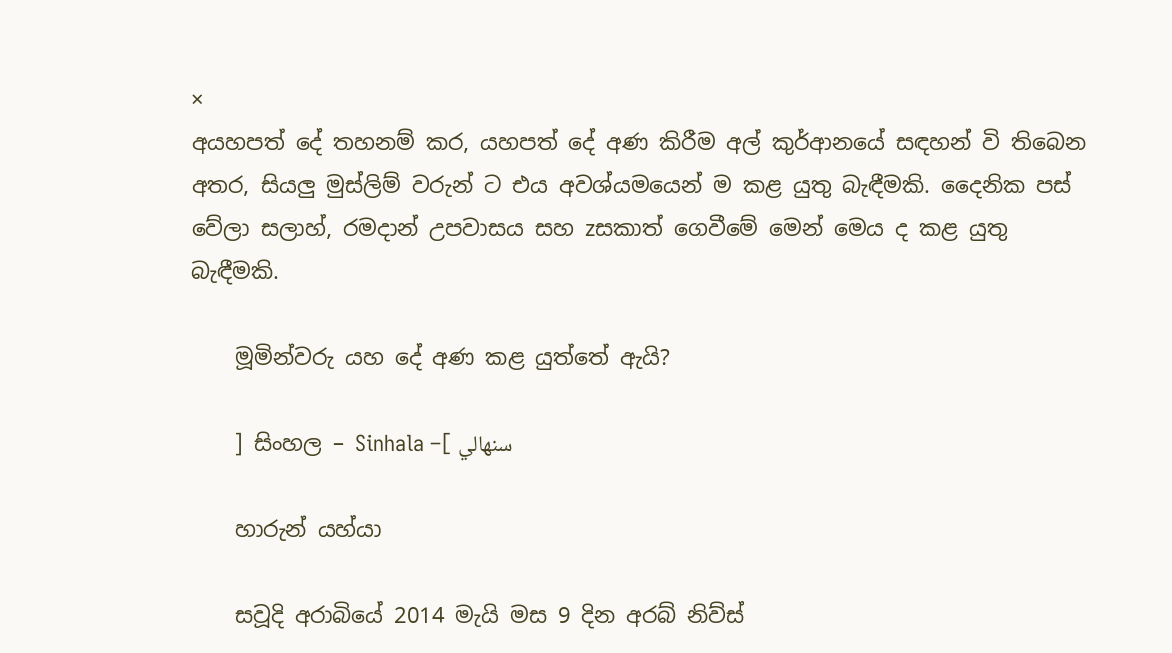×
අයහපත් දේ තහනම් කර, යහපත් දේ අණ කිරීම අල් කුර්ආනයේ සඳහන් වි තිබෙන අතර, සියලු මුස්ලිම් වරුන් ට එය අවශ්යමයෙන් ම කළ යුතු බැඳීමකි. දෛනික පස් වේලා සලාහ්, රමදාන් උපවාසය සහ zසකාත් ගෙවීමේ මෙන් මෙය ද කළ යුතු බැඳීමකි.

    මූමින්වරු යහ දේ අණ කළ යුත්තේ ඇයි?

    ] සිංහල – Sinhala –[ سنهالي

    හාරුන් යහ්යා

    සවූදි අරාබියේ 2014 මැයි මස 9 දින අරබ් නිව්ස්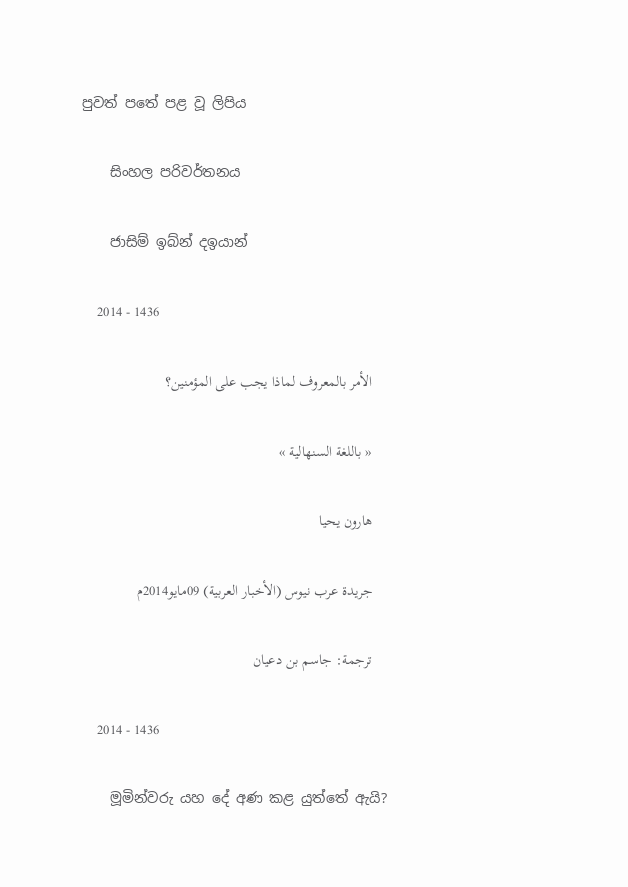පුවත් පතේ පළ වූ ලිපිය

    සිංහල පරිවර්තනය

    ජාසිම් ඉබ්න් දඉයාන්

    2014 - 1436

    الأمر بالمعروف لماذا يجب على المؤمنين؟

    « باللغة السنهالية »

    هارون يحيا

    جريدة عرب نيوس (الأخبار العربية) 09مايو2014م

    ترجمة: جاسم بن دعيان

    2014 - 1436

    මූමින්වරු යහ දේ අණ කළ යුත්තේ ඇයි?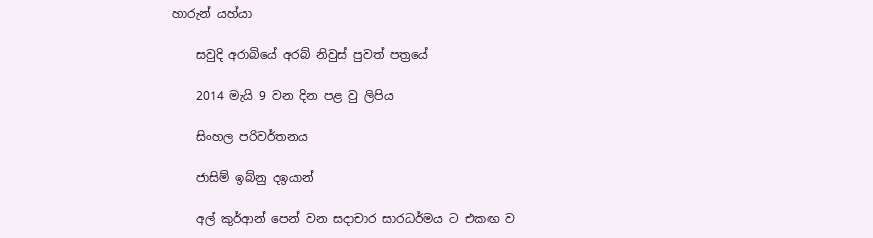හාරුන් යහ්යා

    සවුදි අරාබියේ අරබ් නිවුස් පුවත් පත්‍රයේ

    2014 මැයි 9 වන දින පළ වු ලිපිය

    සිංහල පරිවර්තනය

    ජාසිම් ඉබ්නු දඉයාන්

    අල් කුර්ආන් පෙන් වන සදාචාර සාරධර්මය ට එකඟ ව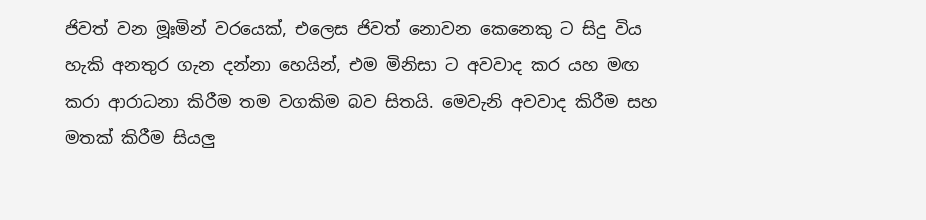ජිවත් වන මූඃමින් වරයෙක්, එලෙස ජිවත් නොවන කෙනෙකු ට සිදු විය හැකි අනතුර ගැන දන්නා හෙයින්, එම මිනිසා ට අවවාද කර යහ මඟ කරා ආරාධනා කිරීම තම වගකිම බව සිතයි. මෙවැනි අවවාද කිරීම සහ මතක් කිරීම සියලු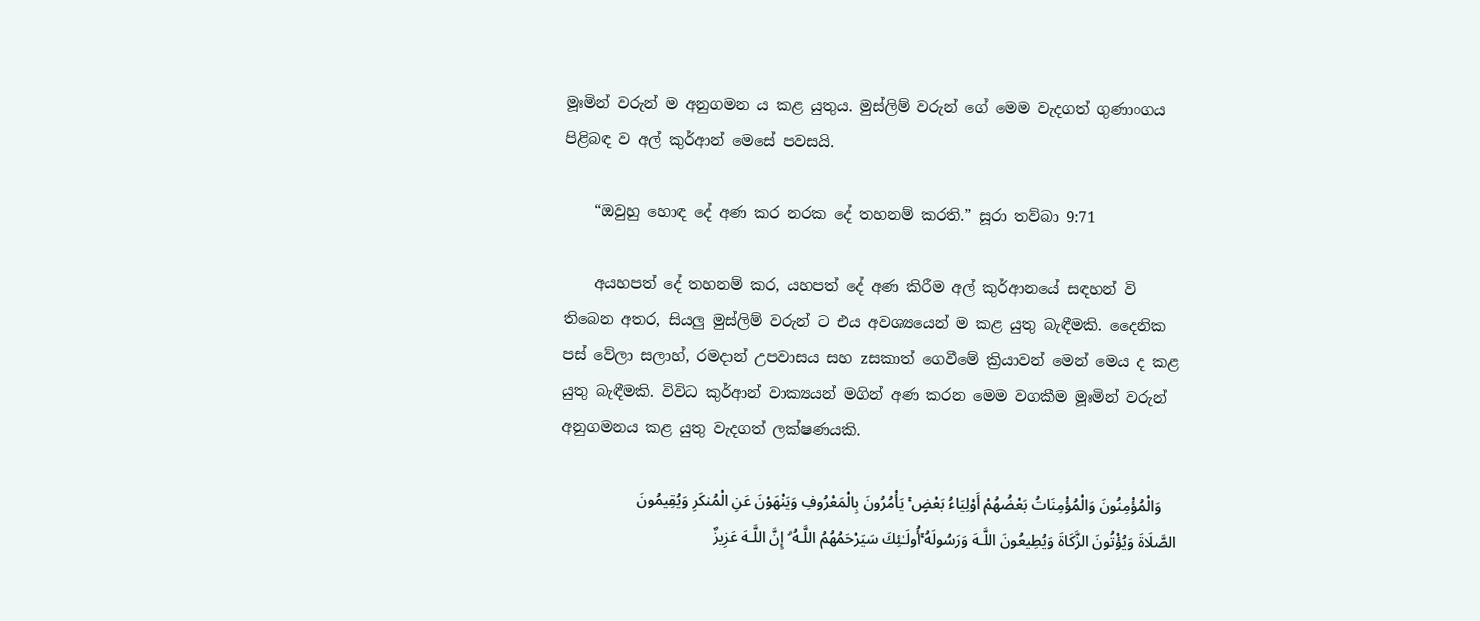මූඃමින් වරුන් ම අනුගමන ය කළ යුතුය. මුස්ලිම් වරුන් ගේ මෙම වැදගත් ගුණාංගය පිළිබඳ ව අල් කුර්ආන් මෙසේ පවසයි.

    “ඔවුහු හොඳ දේ අණ කර නරක දේ තහනම් කරති.” සූරා තව්බා 9:71

    අයහපත් දේ තහනම් කර, යහපත් දේ අණ කිරීම අල් කුර්ආනයේ සඳහන් වි තිබෙන අතර, සියලු මුස්ලිම් වරුන් ට එය අවශ්‍යයෙන් ම කළ යුතු බැඳීමකි. දෛනික පස් වේලා සලාහ්, රමදාන් උපවාසය සහ zසකාත් ගෙවීමේ ක්‍රියාවන් මෙන් මෙය ද කළ යුතු බැඳීමකි. විවිධ කුර්ආන් වාක්‍යයන් මගින් අණ කරන මෙම වගකීම මූඃමින් වරුන් අනුගමනය කළ යුතු වැදගත් ලක්ෂණයකි.

    وَالْمُؤْمِنُونَ وَالْمُؤْمِنَاتُ بَعْضُهُمْ أَوْلِيَاءُ بَعْضٍ ۚ يَأْمُرُونَ بِالْمَعْرُوفِ وَيَنْهَوْنَ عَنِ الْمُنكَرِ وَيُقِيمُونَ الصَّلَاةَ وَيُؤْتُونَ الزَّكَاةَ وَيُطِيعُونَ اللَّـهَ وَرَسُولَهُ ۚأُولَـٰئِكَ سَيَرْحَمُهُمُ اللَّـهُ ۗ إِنَّ اللَّـهَ عَزِيزٌ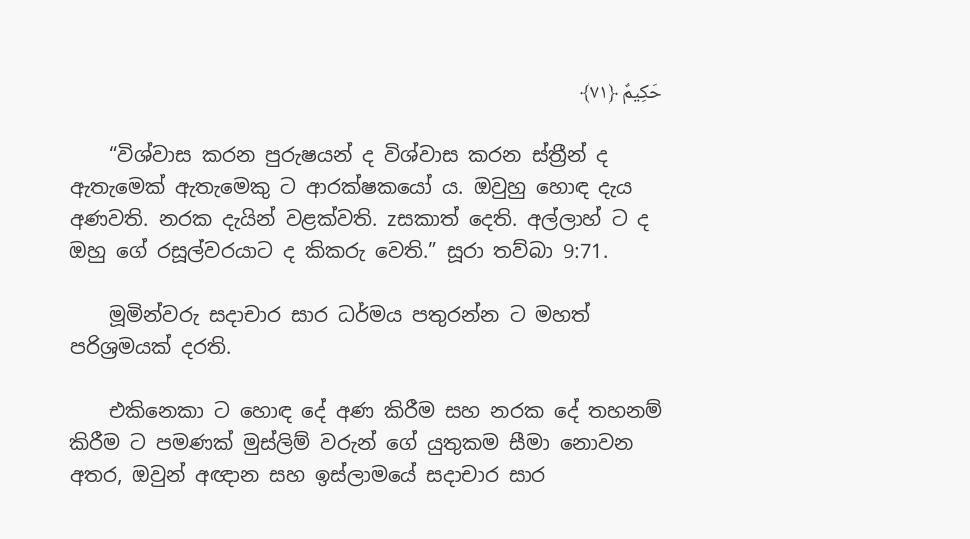حَكِيمٌ ﴿٧١﴾

    “විශ්වාස කරන පුරුෂයන් ද විශ්වාස කරන ස්ත්‍රීන් ද ඇතැමෙක් ඇතැමෙකු ට ආරක්ෂකයෝ ය. ඔවුහු හොඳ දැය අණවති. නරක දැයින් වළක්වති. zසකාත් දෙති. අල්ලාහ් ට ද ඔහු ගේ රසූල්වරයාට ද කිකරු වෙති.” සූරා තව්බා 9:71.

    මූමින්වරු සදාචාර සාර ධර්මය පතුරන්න ට මහත් පරිශ්‍රමයක් දරති.

    එකිනෙකා ට හොඳ දේ අණ කිරීම සහ නරක දේ තහනම් කිරීම ට පමණක් මුස්ලිම් වරුන් ගේ යුතුකම සීමා නොවන අතර, ඔවුන් අඥාන සහ ඉස්ලාමයේ සදාචාර සාර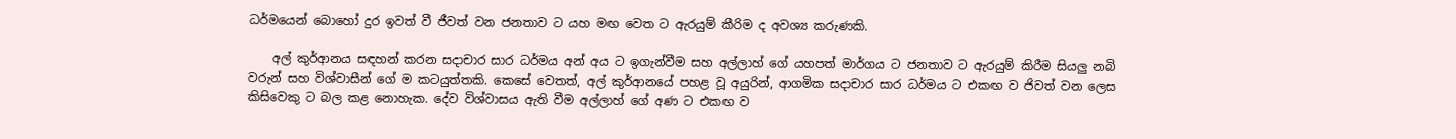ධර්මයෙන් බොහෝ දුර ඉවත් වී ජීවත් වන ජනතාව ට යහ මඟ වෙත ට ඇරයුම් කීරිම ද අවශ්‍ය කරුණකි.

    අල් කුර්ආනය සඳහන් කරන සදාචාර සාර ධර්මය අන් අය ට ඉගැන්වීම සහ අල්ලාහ් ගේ යහපත් මාර්ගය ට ජනතාව ට ඇරයුම් කිරීම සියලු නබි වරුන් සහ විශ්වාසීන් ගේ ම කටයුත්තකි. කෙසේ වෙතත්, අල් කුර්ආනයේ පහළ වූ අයුරින්, ආගමික සදාචාර සාර ධර්මය ට එකඟ ව ජිවත් වන ලෙස කිසිවෙකු ට බල කළ නොහැක. දේව විශ්වාසය ඇති වීම අල්ලාහ් ගේ අණ ට එකඟ ව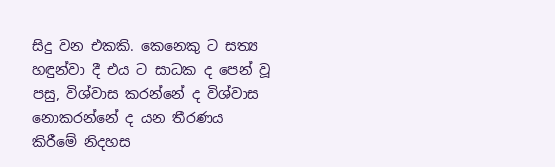සිදු වන එකකි. කෙනෙකු ට සත්‍ය හඳුන්වා දී එය ට සාධක ද පෙන් වූ පසු, විශ්වාස කරන්නේ ද විශ්වාස නොකරන්නේ ද යන තීරණය කිරීමේ නිදහස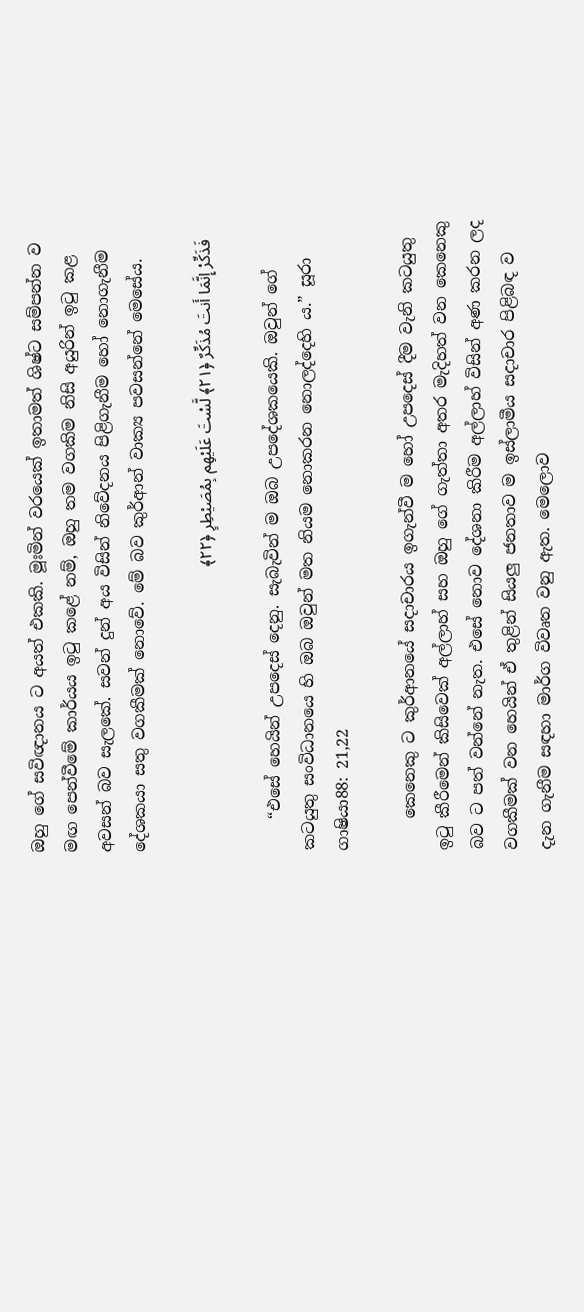ඔහු ගේ සවිඥානය ට අයත් එකකි. මූඃමින් වරයෙක් ඉතාමත් ශිෂ්ට සම්පන්න ව මඟ පෙන්වීමේ කාර්යය ඉටු කළේ නම්, ඔහු තම වගකිම නිසි අයුරින් ඉටු කළ අවසන් බව සැලකේ. සවන් දුන් අය විසින් නිවේදනය පිළිගැනීම හෝ නොගැනීම දේශකයා සතු වගකීමක් නොවේ. මේ බව කුර්ආන් වාක්‍ය පවසන්නේ මෙසේය.

    فَذَكِّرْ إِنَّمَا أَنتَ مُذَكِّرٌ ﴿٢١﴾ لَّسْتَ عَلَيْهِم بِمُصَيْطِرٍ ﴿٢٢﴾

    “එසේ හෙයින් උපදෙස් දෙනු. සැබැවින් ම ඔබ උපදේශකයෙකි. ඔවුන් ගේ කටයුතු සංවිධානයෙ හි ඔබ ඔවුන් මත නියම නොකරන නොලද්දෙහි ය.” සූරා ගාෂියා88: 21,22

    කෙනෙකු ට කුර්ආනයේ සදාචාරය ඉගැන්වී ම හෝ උපදෙස් දීම වැනි කටයුතු ඉටු කීරීමෙන් කිසිවෙක් අල්ලාහ් සහ ඔහු ගේ ගැත්තා අතර මැදිහත් වන කෙනෙකු බව ට පත් වන්නේ නැත. එසේ නොව දේශනා කිරීම අල්ලාහ් විසින් අණ කරන ලද වගකීමක් වන හෙයින් ඒ තුළින් සියලු ජනතාව ම ඉස්ලාමීය සදාචාර පිළිබඳ ව දැන ගැනීම සඳහා මාර්ග විවෘත වනු ඇත. මෙලොව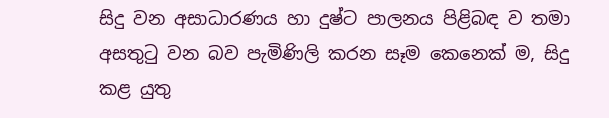සිදු වන අසාධාරණය හා දුෂ්ට පාලනය පිළිබඳ ව තමා අසතුටු වන බව පැමිණිලි කරන සෑම කෙනෙක් ම, සිදු කළ යුතු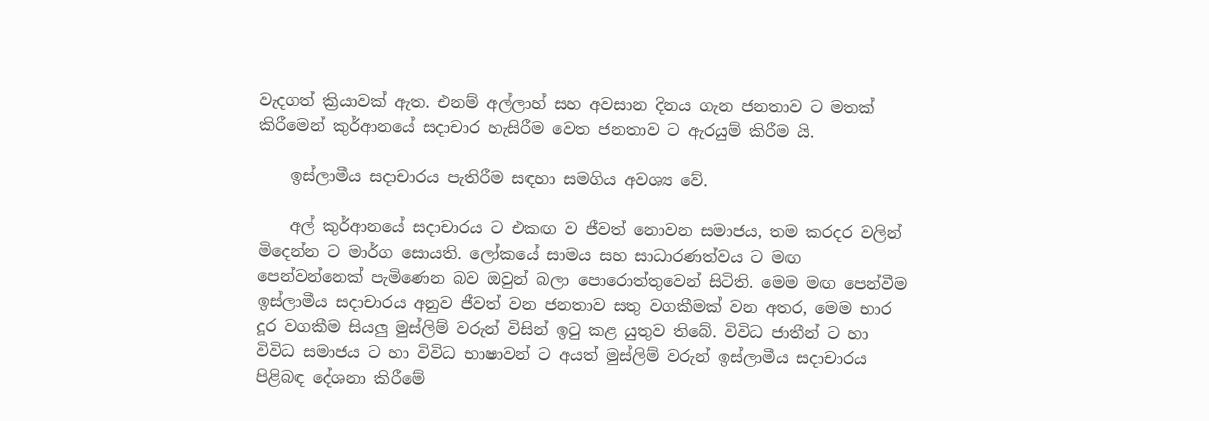වැදගත් ක්‍රියාවක් ඇත. එනම් අල්ලාහ් සහ අවසාන දිනය ගැන ජනතාව ට මතක් කිරීමෙන් කුර්ආනයේ සදාචාර හැසිරීම වෙත ජනතාව ට ඇරයුම් කිරීම යි.

    ඉස්ලාමීය සදාචාරය පැතිරීම සඳහා සමගිය අවශ්‍ය වේ.

    අල් කුර්ආනයේ සදාචාරය ට එකඟ ව ජීවත් නොවන සමාජය, තම කරදර වලින් මිදෙන්න ට මාර්ග සොයති. ලෝකයේ සාමය සහ සාධාරණත්වය ට මඟ පෙන්වන්නෙක් පැමිණෙන බව ඔවුන් බලා පොරොත්තුවෙන් සිටිති. මෙම මඟ පෙන්වීම ඉස්ලාමීය සදාචාරය අනුව ජීවත් වන ජනතාව සතු වගකීමක් වන අතර, මෙම භාර දූර වගකීම සියලු මුස්ලිම් වරුන් විසින් ඉටු කළ යුතුව තිබේ. විවිධ ජාතීන් ට හා විවිධ සමාජය ට හා විවිධ භාෂාවන් ට අයත් මුස්ලිම් වරුන් ඉස්ලාමීය සදාචාරය පිළිබඳ දේශනා කිරීමේ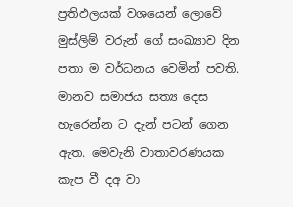ප්‍රතිඵලයක් වශයෙන් ලොවේ මුස්ලිම් වරුන් ගේ සංඛ්‍යාව දින පතා ම වර්ධනය වෙමින් පවති. මානව සමාජය සත්‍ය දෙස හැරෙන්න ට දැන් පටන් ගෙන ඇත. මෙවැනි වාතාවරණයක කැප වී දඅ වා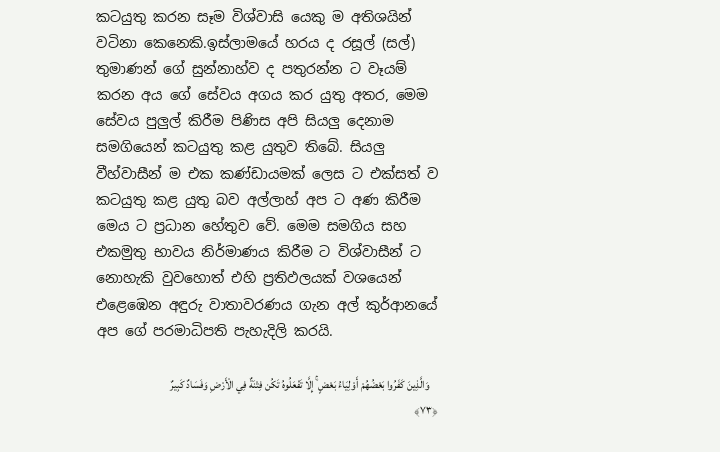කටයුතු කරන සෑම විශ්වාසි යෙකු ම අතිශයින් වටිනා කෙනෙකි.ඉස්ලාමයේ හරය ද රසූල් (සල්) තුමාණන් ගේ සුන්නාහ්ව ද පතුරන්න ට වෑයම් කරන අය ගේ සේවය අගය කර යුතු අතර, මෙම සේවය පුලුල් කිරීම පිණිස අපි සියලු දෙනාම සමගියෙන් කටයුතු කළ යුතුව තිබේ. සියලු වීහ්වාසීන් ම එක කණ්ඩායමක් ලෙස ට එක්සත් ව කටයුතු කළ යුතු බව අල්ලාහ් අප ට අණ කිරීම මෙය ට ප්‍රධාන හේතුව වේ. මෙම සමගිය සහ එකමුතු භාවය නිර්මාණය කිරීම ට විශ්වාසීන් ට නොහැකි වුවහොත් එහි ප්‍රතිඵලයක් වශයෙන් එළෙඹෙන අඳුරු වාතාවරණය ගැන අල් කුර්ආනයේ අප ගේ පරමාධිපති පැහැදිලි කරයි.

    وَالَّذِينَ كَفَرُوا بَعْضُهُمْ أَوْلِيَاءُ بَعْضٍ ۚ إِلَّا تَفْعَلُوهُ تَكُن فِتْنَةٌ فِي الْأَرْضِ وَفَسَادٌ كَبِيرٌ ﴿٧٣﴾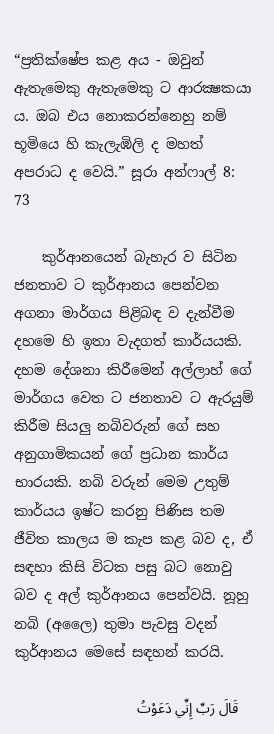“ප්‍රතික්ෂේප කළ අය - ඔවුන් ඇතැමෙකු ඇතැමෙකු ට ආරක්‍ෂකයා ය. ඔබ එය නොකරන්නෙහු නම් භූමියෙ හි කැලැඹිලි ද මහත් අපරාධ ද වෙයි.” සූරා අන්ෆාල් 8: 73

    කුර්ආනයෙන් බැහැර ව සිටින ජනතාව ට කුර්ආනය පෙන්වන අගනා මාර්ගය පිළිබඳ ව දැන්වීම දහමෙ හි ඉතා වැදගත් කාර්යයකි. දහම දේශනා කිරීමෙන් අල්ලාහ් ගේ මාර්ගය වෙත ට ජනතාව ට ඇරයුම් කිරීම සියලු නබිවරුන් ගේ සහ අනුගාමිකයන් ගේ ප්‍රධාන කාර්ය භාරයකි. නබි වරුන් මෙම උතුම් කාර්යය ඉෂ්ට කරනු පිණිස තම ජීවිත කාලය ම කැප කළ බව ද, ඒ සඳහා කිසි විටක පසු බට නොවු බව ද අල් කුර්ආනය පෙන්වයි. නූහු නබි (අලෛ) තුමා පැවසු වදන් කුර්ආනය මෙසේ සඳහන් කරයි.

    قَالَ رَبِّ إِنِّي دَعَوْتُ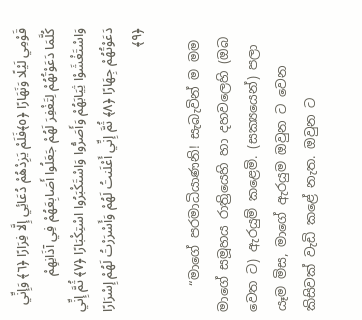قَوْمِي لَيْلًا وَنَهَارًا ﴿٥﴾فَلَمْ يَزِدْهُمْ دُعَائِي إِلَّا فِرَارًا ﴿٦﴾ وَإِنِّي كُلَّمَا دَعَوْتُهُمْ لِتَغْفِرَ لَهُمْ جَعَلُوا أَصَابِعَهُمْ فِي آذَانِهِمْ وَاسْتَغْشَوْا ثِيَابَهُمْ وَأَصَرُّوا وَاسْتَكْبَرُوا اسْتِكْبَارًا ﴿٧﴾ ثُمَّ إِنِّي دَعَوْتُهُمْ جِهَارًا ﴿٨﴾ ثُمَّ إِنِّي أَعْلَنتُ لَهُمْ وَأَسْرَرْتُ لَهُمْ إِسْرَارًا ﴿٩﴾

    “මාගේ පරමාධියාණනි! සැබැවින් ම මම මාගේ සමූහය රාත්‍රියෙහි හා දහවලෙහි (ඔබ වෙත ට) ඇරයුම් කළෙමි. (සක්‍යයෙන්) පලා යෑම මිස, මාගේ ඇරයුම ඔවුන ට වෙන කිසිවක් වැඩි කළේ නැත. ඔවුන ට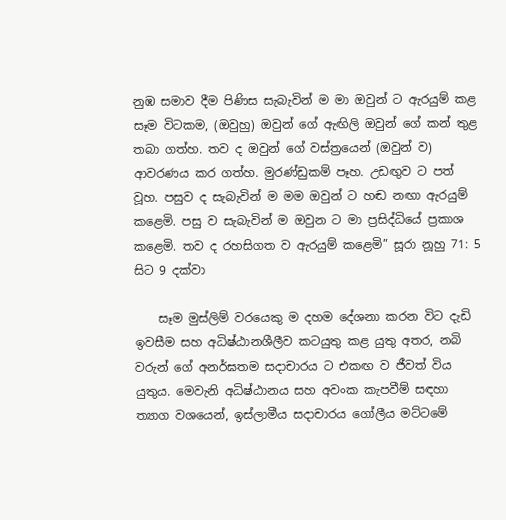නුඹ සමාව දීම පිණිස සැබැවින් ම මා ඔවුන් ට ඇරයුම් කළ සෑම විටකම, (ඔවුහු) ඔවුන් ගේ ඇඟිලි ඔවුන් ගේ කන් තුළ තබා ගත්හ. තව ද ඔවුන් ගේ වස්ත්‍රයෙන් (ඔවුන් ව) ආවරණය කර ගත්හ. මුරණ්ඩුකම් පෑහ. උඩඟුව ට පත් වූහ. පසුව ද සැබැවින් ම මම ඔවුන් ට හඬ නඟා ඇරයුම් කළෙමි. පසු ව සැබැවින් ම ඔවුන ට මා ප්‍රසිද්ධියේ ප්‍රකාශ කළෙමි. තව ද රහසිගත ව ඇරයුම් කළෙමි” සූරා නූහු 71: 5 සිට 9 දක්වා

    සෑම මුස්ලිම් වරයෙකු ම දහම දේශනා කරන විට දැඩි ඉවසීම සහ අධිෂ්ඨානශීලීව කටයුතු කළ යුතු අතර, නබි වරුන් ගේ අනර්ඝතම සදාචාරය ට එකඟ ව ජීවත් විය යුතුය. මෙවැනි අධිෂ්ඨානය සහ අවංක කැපවීම් සඳහා ත්‍යාග වශයෙන්, ඉස්ලාමීය සදාචාරය ගෝලීය මට්ටමේ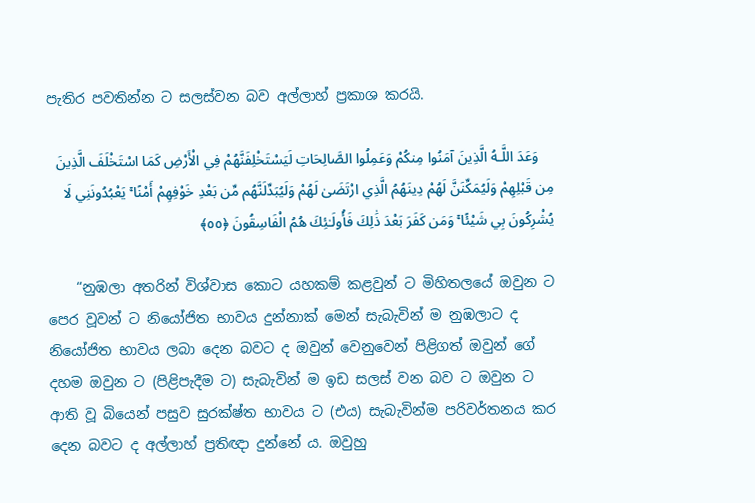පැතිර පවතින්න ට සලස්වන බව අල්ලාහ් ප්‍රකාශ කරයි.

    وَعَدَ اللَّـهُ الَّذِينَ آمَنُوا مِنكُمْ وَعَمِلُوا الصَّالِحَاتِ لَيَسْتَخْلِفَنَّهُمْ فِي الْأَرْضِ كَمَا اسْتَخْلَفَ الَّذِينَ مِن قَبْلِهِمْ وَلَيُمَكِّنَنَّ لَهُمْ دِينَهُمُ الَّذِي ارْتَضَىٰ لَهُمْ وَلَيُبَدِّلَنَّهُم مِّن بَعْدِ خَوْفِهِمْ أَمْنًا ۚ يَعْبُدُونَنِي لَا يُشْرِكُونَ بِي شَيْئًا ۚ وَمَن كَفَرَ بَعْدَ ذَٰلِكَ فَأُولَـٰئِكَ هُمُ الْفَاسِقُونَ ﴿٥٥﴾

    “නුඹලා අතරින් විශ්වාස කොට යහකම් කළවුන් ට මිහිතලයේ ඔවුන ට පෙර වූවන් ට නියෝජිත භාවය දුන්නාක් මෙන් සැබැවින් ම නුඹලාට ද නියෝජිත භාවය ලබා දෙන බවට ද ඔවුන් වෙනුවෙන් පිළිගත් ඔවුන් ගේ දහම ඔවුන ට (පිළිපැදීම ට) සැබැවින් ම ඉඩ සලස් වන බව ට ඔවුන ට ආති වූ බියෙන් පසුව සුරක්ෂ්ත භාවය ට (එය) සැබැවින්ම පරිවර්තනය කර දෙන බවට ද අල්ලාහ් ප්‍රතිඥා දුන්නේ ය. ඔවුහු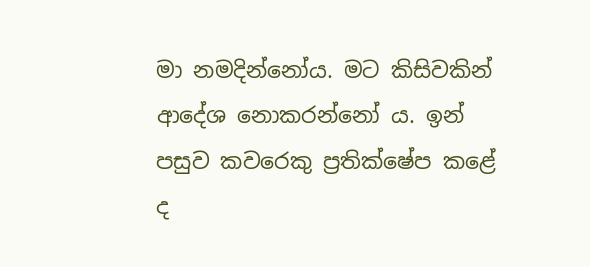මා නමදින්නෝය. මට කිසිවකින් ආදේශ නොකරන්නෝ ය. ඉන් පසුව කවරෙකු ප්‍රතික්ෂේප කළේ ද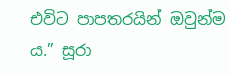එවිට පාපතරයින් ඔවුන්ම ය.” සූරා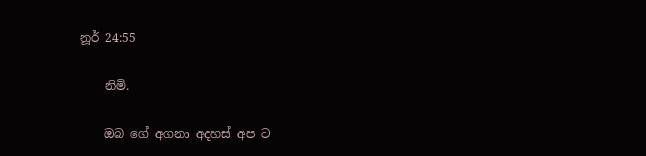නූර් 24:55

    නිමි.

    ඔබ ගේ අගනා අදහස් අප ට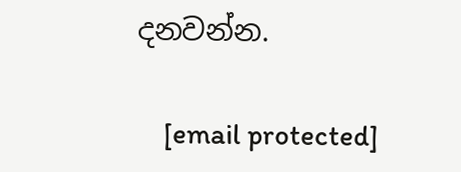දනවන්න.

    [email protected]